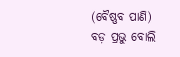(ବୈଷ୍ଣବ ପାଣି)
ବଡ଼ ପ୍ରଭୁ ବୋଲି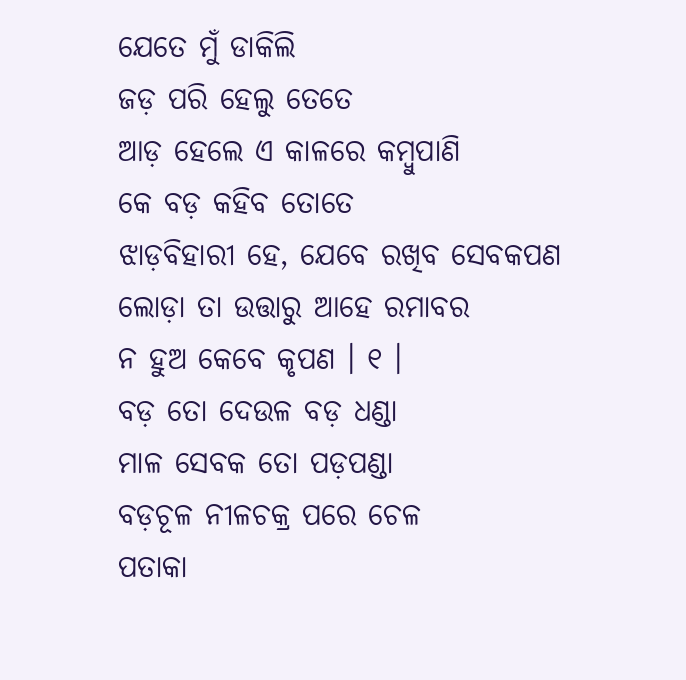ଯେତେ ମୁଁ ଡାକିଲି
ଜଡ଼ ପରି ହେଲୁ ତେତେ
ଆଡ଼ ହେଲେ ଏ କାଳରେ କମ୍ବୁପାଣି
କେ ବଡ଼ କହିବ ତୋତେ
ଝାଡ଼ବିହାରୀ ହେ, ଯେବେ ରଖିବ ସେବକପଣ
ଲୋଡ଼ା ତା ଉତ୍ତାରୁ ଆହେ ରମାବର
ନ ହୁଅ କେବେ କୃପଣ । ୧ ।
ବଡ଼ ତୋ ଦେଉଳ ବଡ଼ ଧଣ୍ଡା
ମାଳ ସେବକ ତୋ ପଡ଼ପଣ୍ଡା
ବଡ଼ଚୂଳ ନୀଳଚକ୍ର ପରେ ଚେଳ
ପତାକା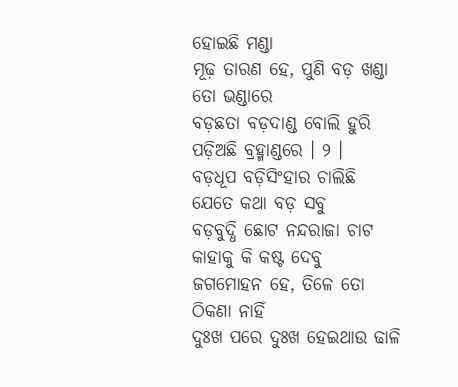ହୋଇଛି ମଣ୍ଡା
ମୂଢ଼ ତାରଣ ହେ, ପୁଣି ବଡ଼ ଖଣ୍ଡା ତୋ ଭଣ୍ଡାରେ
ବଡ଼ଛତା ବଡ଼ଦାଣ୍ଡ ବୋଲି ହୁରି
ପଡ଼ିଅଛି ବ୍ରହ୍ମାଣ୍ଡରେ । ୨ ।
ବଡ଼ଧୂପ ବଡ଼ିସିଂହାର ଚାଲିଛି
ଯେତେ କଥା ବଡ଼ ସବୁ
ବଡ଼ବୁଦ୍ଧି ଛୋଟ ନନ୍ଦରାଜା ଚାଟ
କାହାକୁ କି କଷ୍ଟ ଦେବୁ
ଜଗମୋହନ ହେ, ତିଳେ ତୋ ଠିକଣା ନାହିଁ
ଦୁଃଖ ପରେ ଦୁଃଖ ହେଇଥାଉ ଢାଳି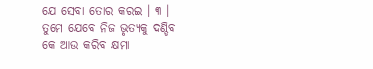ଯେ ସେବା ତୋର କରଇ । ୩ ।
ତୁମେ ଯେବେ ନିଜ ଭୃତ୍ୟକୁ ଦଣ୍ଡିବ
କେ ଆଉ କରିବ କ୍ଷମା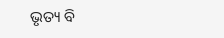ଭୃତ୍ୟ ବି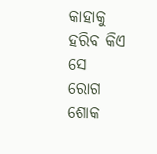କାହାକୁ ହରିବ କିଏ ସେ
ରୋଗ ଶୋକ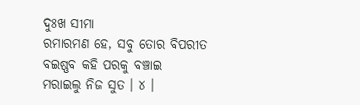ଦୁଃଖ ସୀମା
ରମାରମଣ ହେ, ସବୁ ତୋର ବିପରୀତ
ବଇଷ୍ଣବ କହି ପରକୁ ବଞ୍ଚାଇ
ମରାଇଲୁ ନିଜ ସୁତ । ୪ ।